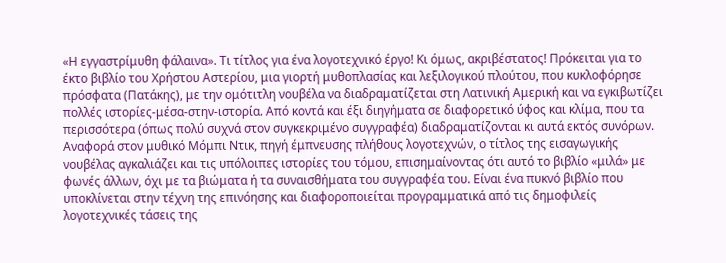«Η εγγαστρίμυθη φάλαινα». Τι τίτλος για ένα λογοτεχνικό έργο! Κι όμως, ακριβέστατος! Πρόκειται για το έκτο βιβλίο του Χρήστου Αστερίου, μια γιορτή μυθοπλασίας και λεξιλογικού πλούτου, που κυκλοφόρησε πρόσφατα (Πατάκης), με την ομότιτλη νουβέλα να διαδραματίζεται στη Λατινική Αμερική και να εγκιβωτίζει πολλές ιστορίες-μέσα-στην-ιστορία. Από κοντά και έξι διηγήματα σε διαφορετικό ύφος και κλίμα, που τα περισσότερα (όπως πολύ συχνά στον συγκεκριμένο συγγραφέα) διαδραματίζονται κι αυτά εκτός συνόρων.
Αναφορά στον μυθικό Μόμπι Ντικ, πηγή έμπνευσης πλήθους λογοτεχνών, ο τίτλος της εισαγωγικής νουβέλας αγκαλιάζει και τις υπόλοιπες ιστορίες του τόμου, επισημαίνοντας ότι αυτό το βιβλίο «μιλά» με φωνές άλλων, όχι με τα βιώματα ή τα συναισθήματα του συγγραφέα του. Είναι ένα πυκνό βιβλίο που υποκλίνεται στην τέχνη της επινόησης και διαφοροποιείται προγραμματικά από τις δημοφιλείς λογοτεχνικές τάσεις της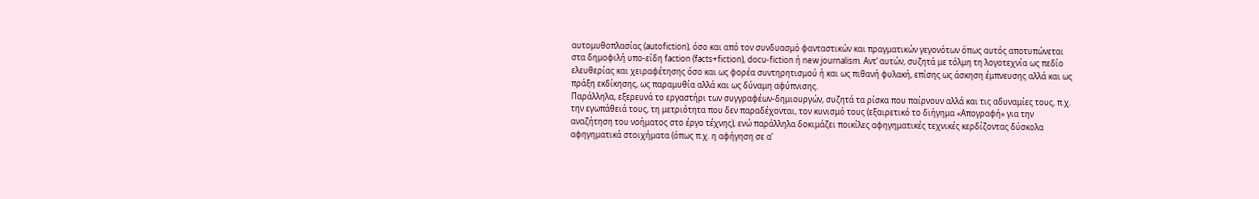αυτομυθοπλασίας (autofiction), όσο και από τον συνδυασμό φανταστικών και πραγματικών γεγονότων όπως αυτός αποτυπώνεται στα δημοφιλή υπο-είδη faction (facts+fiction), docu-fiction ή new journalism. Αντ’ αυτών, συζητά με τόλμη τη λογοτεχνία ως πεδίο ελευθερίας και χειραφέτησης όσο και ως φορέα συντηρητισμού ή και ως πιθανή φυλακή, επίσης ως άσκηση έμπνευσης αλλά και ως πράξη εκδίκησης, ως παραμυθία αλλά και ως δύναμη αφύπνισης.
Παράλληλα, εξερευνά το εργαστήρι των συγγραφέων-δημιουργών, συζητά τα ρίσκα που παίρνουν αλλά και τις αδυναμίες τους, π.χ. την εγωπάθειά τους, τη μετριότητα που δεν παραδέχονται, τον κυνισμό τους (εξαιρετικό το διήγημα «Απογραφή» για την αναζήτηση του νοήματος στο έργο τέχνης), ενώ παράλληλα δοκιμάζει ποικίλες αφηγηματικές τεχνικές κερδίζοντας δύσκολα αφηγηματικά στοιχήματα (όπως π.χ. η αφήγηση σε α’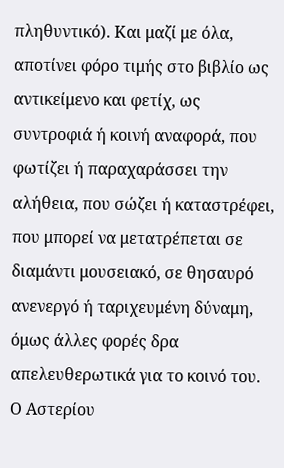πληθυντικό). Και μαζί με όλα, αποτίνει φόρο τιμής στο βιβλίο ως αντικείμενο και φετίχ, ως συντροφιά ή κοινή αναφορά, που φωτίζει ή παραχαράσσει την αλήθεια, που σώζει ή καταστρέφει, που μπορεί να μετατρέπεται σε διαμάντι μουσειακό, σε θησαυρό ανενεργό ή ταριχευμένη δύναμη, όμως άλλες φορές δρα απελευθερωτικά για το κοινό του.
Ο Αστερίου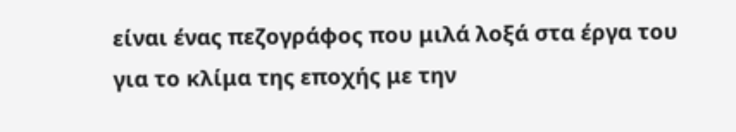είναι ένας πεζογράφος που μιλά λοξά στα έργα του για το κλίμα της εποχής με την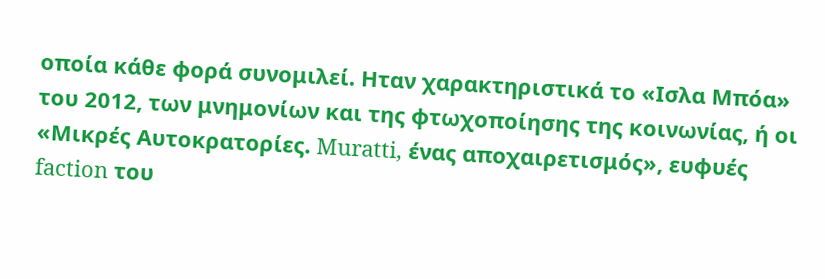οποία κάθε φορά συνομιλεί. Ηταν χαρακτηριστικά το «Ισλα Μπόα» του 2012, των μνημονίων και της φτωχοποίησης της κοινωνίας, ή οι «Μικρές Αυτοκρατορίες. Muratti, ένας αποχαιρετισμός», ευφυές faction του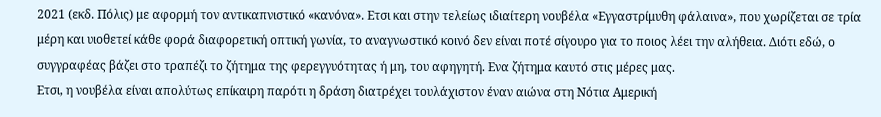2021 (εκδ. Πόλις) με αφορμή τον αντικαπνιστικό «κανόνα». Ετσι και στην τελείως ιδιαίτερη νουβέλα «Εγγαστρίμυθη φάλαινα», που χωρίζεται σε τρία μέρη και υιοθετεί κάθε φορά διαφορετική οπτική γωνία, το αναγνωστικό κοινό δεν είναι ποτέ σίγουρο για το ποιος λέει την αλήθεια. Διότι εδώ, ο συγγραφέας βάζει στο τραπέζι το ζήτημα της φερεγγυότητας ή μη, του αφηγητή. Ενα ζήτημα καυτό στις μέρες μας.
Ετσι, η νουβέλα είναι απολύτως επίκαιρη παρότι η δράση διατρέχει τουλάχιστον έναν αιώνα στη Νότια Αμερική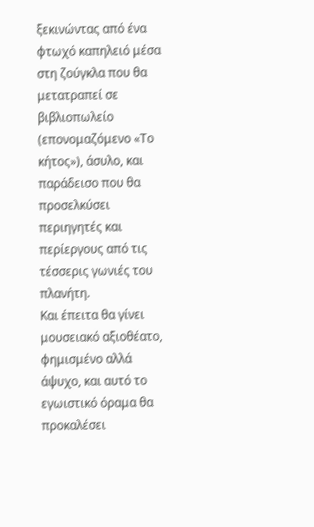ξεκινώντας από ένα φτωχό καπηλειό μέσα στη ζούγκλα που θα μετατραπεί σε βιβλιοπωλείο (επονομαζόμενο «Το κήτος»), άσυλο, και παράδεισο που θα προσελκύσει περιηγητές και περίεργους από τις τέσσερις γωνιές του πλανήτη.
Και έπειτα θα γίνει μουσειακό αξιοθέατο, φημισμένο αλλά άψυχο, και αυτό το εγωιστικό όραμα θα προκαλέσει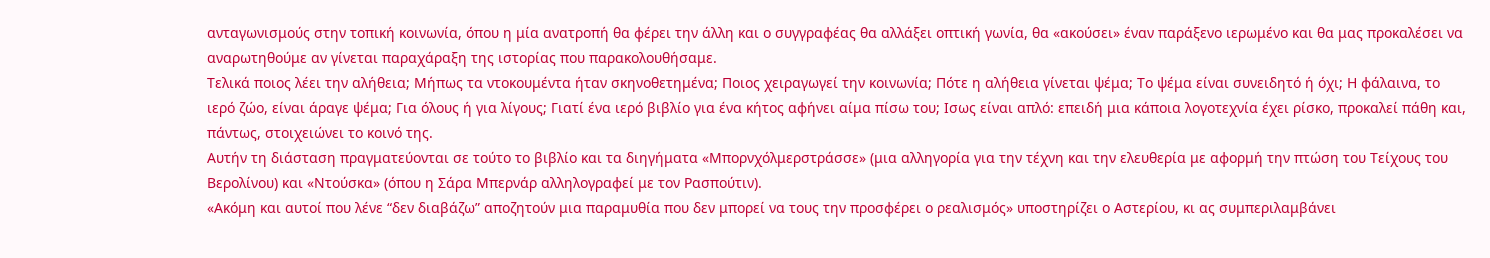ανταγωνισμούς στην τοπική κοινωνία, όπου η μία ανατροπή θα φέρει την άλλη και ο συγγραφέας θα αλλάξει οπτική γωνία, θα «ακούσει» έναν παράξενο ιερωμένο και θα μας προκαλέσει να αναρωτηθούμε αν γίνεται παραχάραξη της ιστορίας που παρακολουθήσαμε.
Τελικά ποιος λέει την αλήθεια; Μήπως τα ντοκουμέντα ήταν σκηνοθετημένα; Ποιος χειραγωγεί την κοινωνία; Πότε η αλήθεια γίνεται ψέμα; Το ψέμα είναι συνειδητό ή όχι; Η φάλαινα, το ιερό ζώο, είναι άραγε ψέμα; Για όλους ή για λίγους; Γιατί ένα ιερό βιβλίο για ένα κήτος αφήνει αίμα πίσω του; Ισως είναι απλό: επειδή μια κάποια λογοτεχνία έχει ρίσκο, προκαλεί πάθη και, πάντως, στοιχειώνει το κοινό της.
Αυτήν τη διάσταση πραγματεύονται σε τούτο το βιβλίο και τα διηγήματα «Μπορνχόλμερστράσσε» (μια αλληγορία για την τέχνη και την ελευθερία με αφορμή την πτώση του Τείχους του Βερολίνου) και «Ντούσκα» (όπου η Σάρα Μπερνάρ αλληλογραφεί με τον Ρασπούτιν).
«Ακόμη και αυτοί που λένε “δεν διαβάζω” αποζητούν μια παραμυθία που δεν μπορεί να τους την προσφέρει ο ρεαλισμός» υποστηρίζει ο Αστερίου, κι ας συμπεριλαμβάνει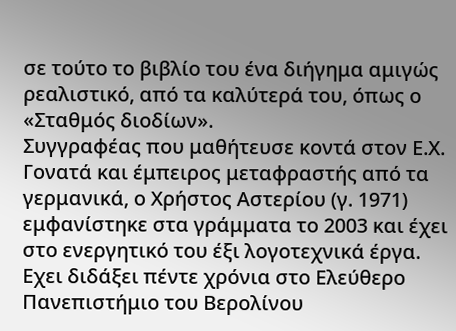σε τούτο το βιβλίο του ένα διήγημα αμιγώς ρεαλιστικό, από τα καλύτερά του, όπως ο «Σταθμός διοδίων».
Συγγραφέας που μαθήτευσε κοντά στον Ε.Χ. Γονατά και έμπειρος μεταφραστής από τα γερμανικά, ο Χρήστος Αστερίου (γ. 1971) εμφανίστηκε στα γράμματα το 2003 και έχει στο ενεργητικό του έξι λογοτεχνικά έργα.
Εχει διδάξει πέντε χρόνια στο Ελεύθερο Πανεπιστήμιο του Βερολίνου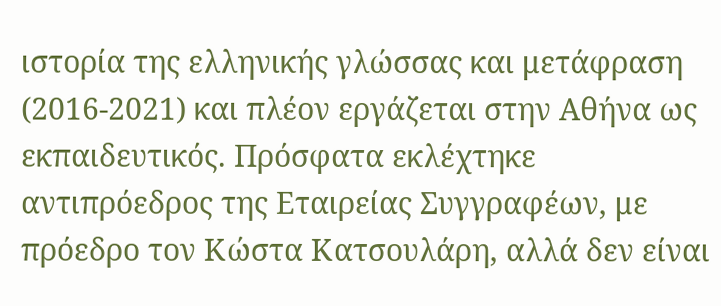ιστορία της ελληνικής γλώσσας και μετάφραση (2016-2021) και πλέον εργάζεται στην Αθήνα ως εκπαιδευτικός. Πρόσφατα εκλέχτηκε αντιπρόεδρος της Εταιρείας Συγγραφέων, με πρόεδρο τον Κώστα Κατσουλάρη, αλλά δεν είναι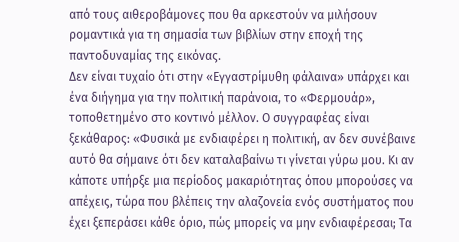από τους αιθεροβάμονες που θα αρκεστούν να μιλήσουν ρομαντικά για τη σημασία των βιβλίων στην εποχή της παντοδυναμίας της εικόνας.
Δεν είναι τυχαίο ότι στην «Εγγαστρίμυθη φάλαινα» υπάρχει και ένα διήγημα για την πολιτική παράνοια, το «Φερμουάρ», τοποθετημένο στο κοντινό μέλλον. Ο συγγραφέας είναι ξεκάθαρος: «Φυσικά με ενδιαφέρει η πολιτική, αν δεν συνέβαινε αυτό θα σήμαινε ότι δεν καταλαβαίνω τι γίνεται γύρω μου. Κι αν κάποτε υπήρξε μια περίοδος μακαριότητας όπου μπορούσες να απέχεις, τώρα που βλέπεις την αλαζονεία ενός συστήματος που έχει ξεπεράσει κάθε όριο, πώς μπορείς να μην ενδιαφέρεσαι; Τα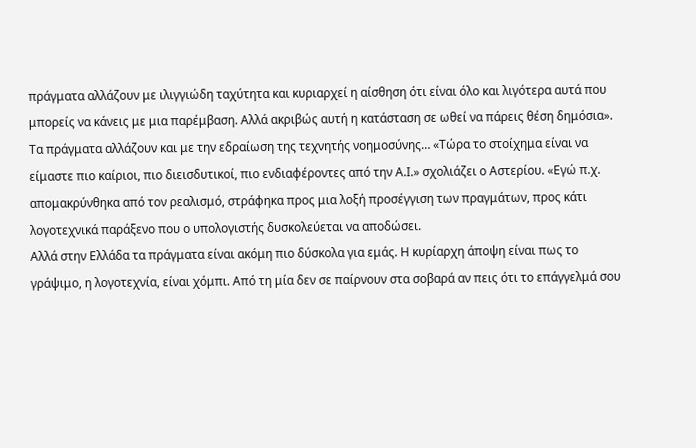πράγματα αλλάζουν με ιλιγγιώδη ταχύτητα και κυριαρχεί η αίσθηση ότι είναι όλο και λιγότερα αυτά που μπορείς να κάνεις με μια παρέμβαση. Αλλά ακριβώς αυτή η κατάσταση σε ωθεί να πάρεις θέση δημόσια».
Τα πράγματα αλλάζουν και με την εδραίωση της τεχνητής νοημοσύνης… «Τώρα το στοίχημα είναι να είμαστε πιο καίριοι, πιο διεισδυτικοί, πιο ενδιαφέροντες από την Α.Ι.» σχολιάζει ο Αστερίου. «Εγώ π.χ. απομακρύνθηκα από τον ρεαλισμό, στράφηκα προς μια λοξή προσέγγιση των πραγμάτων, προς κάτι λογοτεχνικά παράξενο που ο υπολογιστής δυσκολεύεται να αποδώσει.
Αλλά στην Ελλάδα τα πράγματα είναι ακόμη πιο δύσκολα για εμάς. Η κυρίαρχη άποψη είναι πως το γράψιμο, η λογοτεχνία, είναι χόμπι. Από τη μία δεν σε παίρνουν στα σοβαρά αν πεις ότι το επάγγελμά σου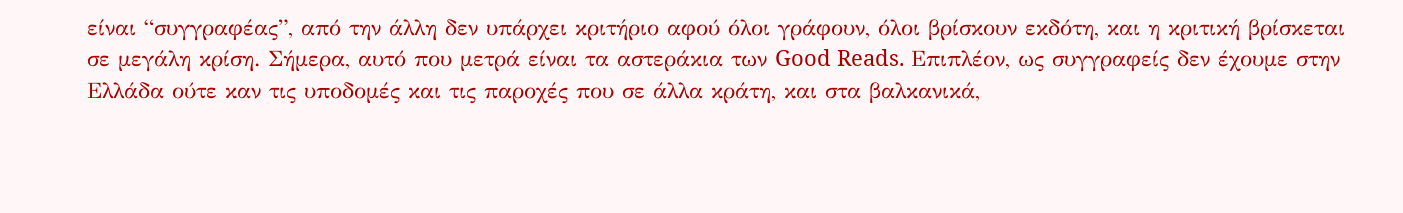είναι “συγγραφέας”, από την άλλη δεν υπάρχει κριτήριο αφού όλοι γράφουν, όλοι βρίσκουν εκδότη, και η κριτική βρίσκεται σε μεγάλη κρίση. Σήμερα, αυτό που μετρά είναι τα αστεράκια των Good Reads. Επιπλέον, ως συγγραφείς δεν έχουμε στην Ελλάδα ούτε καν τις υποδομές και τις παροχές που σε άλλα κράτη, και στα βαλκανικά,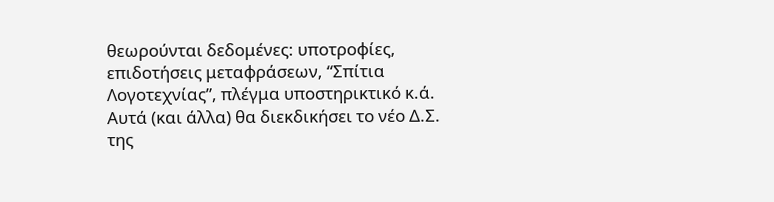θεωρούνται δεδομένες: υποτροφίες, επιδοτήσεις μεταφράσεων, “Σπίτια Λογοτεχνίας”, πλέγμα υποστηρικτικό κ.ά. Αυτά (και άλλα) θα διεκδικήσει το νέο Δ.Σ. της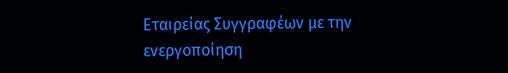Εταιρείας Συγγραφέων με την ενεργοποίηση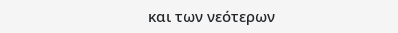και των νεότερων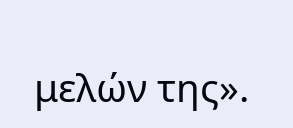μελών της».